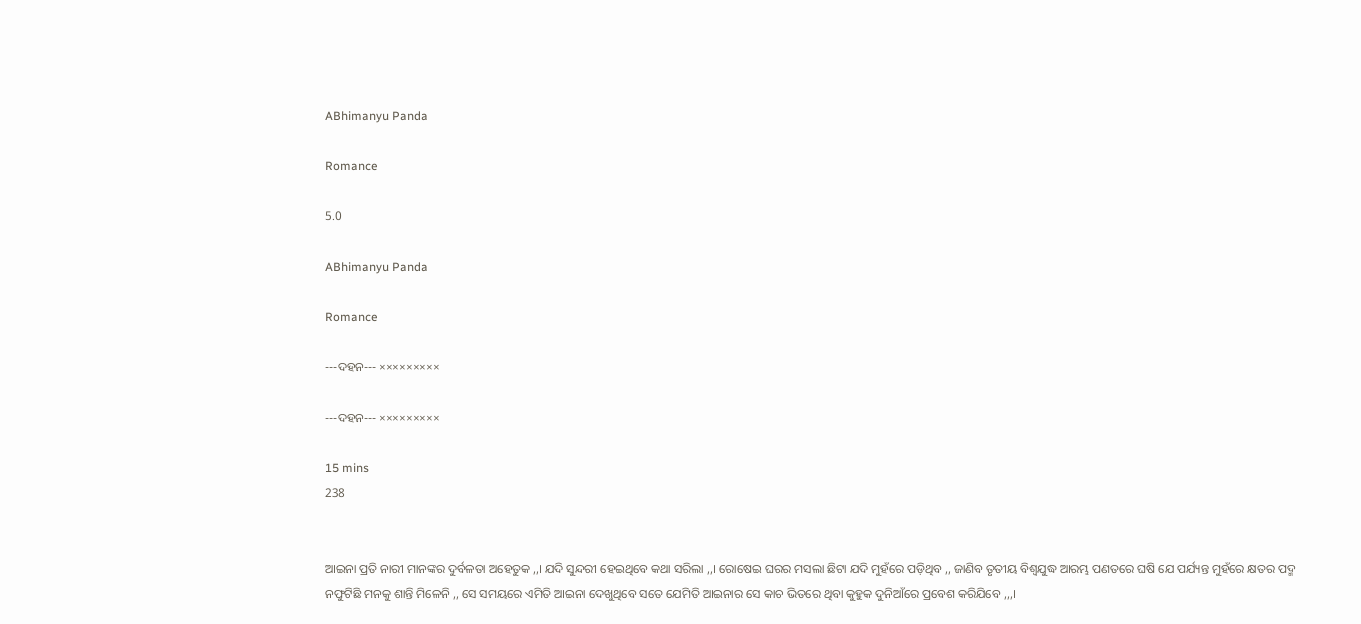ABhimanyu Panda

Romance

5.0

ABhimanyu Panda

Romance

---ଦହନ--- ×××××××××

---ଦହନ--- ×××××××××

15 mins
238


ଆଇନା ପ୍ରତି ନାରୀ ମାନଙ୍କର ଦୁର୍ବଳତା ଅହେତୁକ ,,। ଯଦି ସୁନ୍ଦରୀ ହେଇଥିବେ କଥା ସରିଲା ,,। ରୋଷେଇ ଘରର ମସଲା ଛିଟା ଯଦି ମୁହଁରେ ପଡ଼ିଥିବ ,, ଜାଣିବ ତୃତୀୟ ବିଶ୍ୱଯୁଦ୍ଧ ଆରମ୍ଭ ପଣତରେ ଘଷି ଯେ ପର୍ଯ୍ୟନ୍ତ ମୁହଁରେ କ୍ଷତର ପଦ୍ମ ନଫୁଟିଛି ମନକୁ ଶାନ୍ତି ମିଳେନି ,, ସେ ସମୟରେ ଏମିତି ଆଇନା ଦେଖୁଥିବେ ସତେ ଯେମିତି ଆଇନାର ସେ କାଚ ଭିତରେ ଥିବା କୁହୁକ ଦୁନିଆଁରେ ପ୍ରବେଶ କରିଯିବେ ,,,।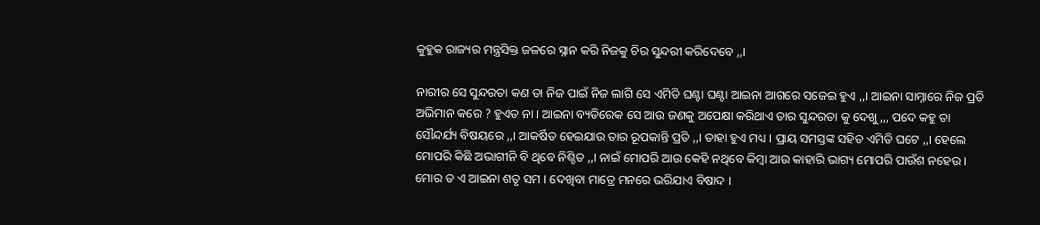କୁହୁକ ରାଜ୍ୟର ମନ୍ତ୍ରସିକ୍ତ ଜଳରେ ସ୍ନାନ କରି ନିଜକୁ ଚିର ସୁନ୍ଦରୀ କରିଦେବେ ,,।

ନାରୀର ସେ ସୁନ୍ଦରତା କଣ ତା ନିଜ ପାଇଁ ନିଜ ଲାଗି ସେ ଏମିତି ଘଣ୍ଟା ଘଣ୍ଟା ଆଇନା ଆଗରେ ସଜେଇ ହୁଏ ,,। ଆଇନା ସାମ୍ନାରେ ନିଜ ପ୍ରତି ଅଭିମାନ କରେ ? ହୁଏତ ନା । ଆଇନା ବ୍ୟତିରେକ ସେ ଆଉ ଜଣକୁ ଅପେକ୍ଷା କରିଥାଏ ତାର ସୁନ୍ଦରତା କୁ ଦେଖୁ ,,, ପଦେ କହୁ ତା ସୌନ୍ଦର୍ଯ୍ୟ ବିଷୟରେ ,,। ଆକର୍ଷିତ ହେଇଯାଉ ତାର ରୂପକାନ୍ତି ପ୍ରତି ,,। ତାହା ହୁଏ ମଧ୍ୟ । ପ୍ରାୟ ସମସ୍ତଙ୍କ ସହିତ ଏମିତି ଘଟେ ,,। ହେଲେ ମୋପରି କିଛି ଅଭାଗୀନି ବି ଥିବେ ନିଶ୍ଚିତ ,,। ନାଇଁ ମୋପରି ଆଉ କେହି ନଥିବେ କିମ୍ବା ଆଉ କାହାରି ଭାଗ୍ୟ ମୋପରି ପାଉଁଶ ନହେଉ । ମୋର ତ ଏ ଆଇନା ଶତୃ ସମ । ଦେଖିବା ମାତ୍ରେ ମନରେ ଭରିଯାଏ ବିଷାଦ ।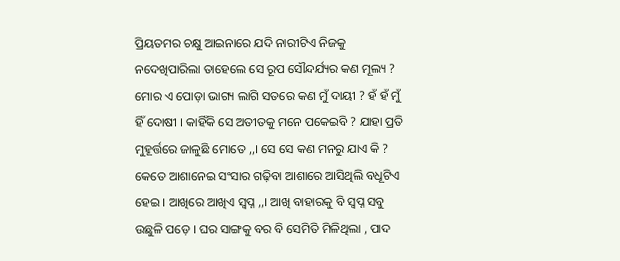ପ୍ରିୟତମର ଚକ୍ଷୁ ଆଇନାରେ ଯଦି ନାରୀଟିଏ ନିଜକୁ ନଦେଖିପାରିଲା ତାହେଲେ ସେ ରୂପ ସୌନ୍ଦର୍ଯ୍ୟର କଣ ମୂଲ୍ୟ ? ମୋର ଏ ପୋଡ଼ା ଭାଗ୍ୟ ଲାଗି ସତରେ କଣ ମୁଁ ଦାୟୀ ? ହଁ ହଁ ମୁଁ ହିଁ ଦୋଷୀ । କାହିଁକି ସେ ଅତୀତକୁ ମନେ ପକେଇବି ? ଯାହା ପ୍ରତି ମୁହୂର୍ତ୍ତରେ ଜାଳୁଛି ମୋତେ ,,। ସେ ସେ କଣ ମନରୁ ଯାଏ କି ? କେତେ ଆଶାନେଇ ସଂସାର ଗଢ଼ିବା ଆଶାରେ ଆସିଥିଲି ବଧୂଟିଏ ହେଇ । ଆଖିରେ ଆଖିଏ ସ୍ୱପ୍ନ ,,। ଆଖି ବାହାରକୁ ବି ସ୍ୱପ୍ନ ସବୁ ଉଛୁଳି ପଡ଼େ । ଘର ସାଙ୍ଗକୁ ବର ବି ସେମିତି ମିଳିଥିଲା , ପାଦ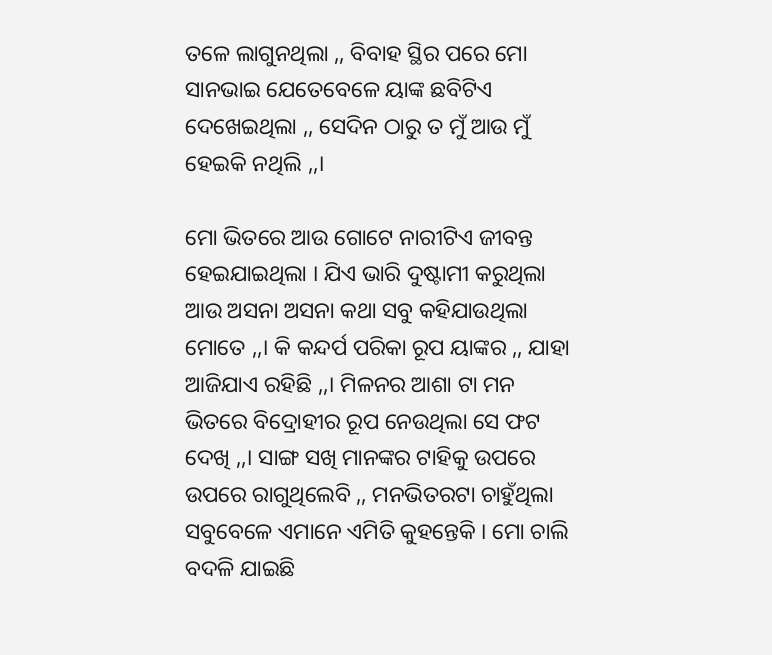ତଳେ ଲାଗୁନଥିଲା ,, ବିବାହ ସ୍ଥିର ପରେ ମୋ ସାନଭାଇ ଯେତେବେଳେ ୟାଙ୍କ ଛବିଟିଏ ଦେଖେଇଥିଲା ,, ସେଦିନ ଠାରୁ ତ ମୁଁ ଆଉ ମୁଁ ହେଇକି ନଥିଲି ,,।

ମୋ ଭିତରେ ଆଉ ଗୋଟେ ନାରୀଟିଏ ଜୀବନ୍ତ ହେଇଯାଇଥିଲା । ଯିଏ ଭାରି ଦୁଷ୍ଟାମୀ କରୁଥିଲା ଆଉ ଅସନା ଅସନା କଥା ସବୁ କହିଯାଉଥିଲା ମୋତେ ,,। କି କନ୍ଦର୍ପ ପରିକା ରୂପ ୟାଙ୍କର ,, ଯାହା ଆଜିଯାଏ ରହିଛି ,,। ମିଳନର ଆଶା ଟା ମନ ଭିତରେ ବିଦ୍ରୋହୀର ରୂପ ନେଉଥିଲା ସେ ଫଟ ଦେଖି ,,। ସାଙ୍ଗ ସଖି ମାନଙ୍କର ଟାହିକୁ ଉପରେ ଉପରେ ରାଗୁଥିଲେବି ,, ମନଭିତରଟା ଚାହୁଁଥିଲା ସବୁବେଳେ ଏମାନେ ଏମିତି କୁହନ୍ତେକି । ମୋ ଚାଲି ବଦଳି ଯାଇଛି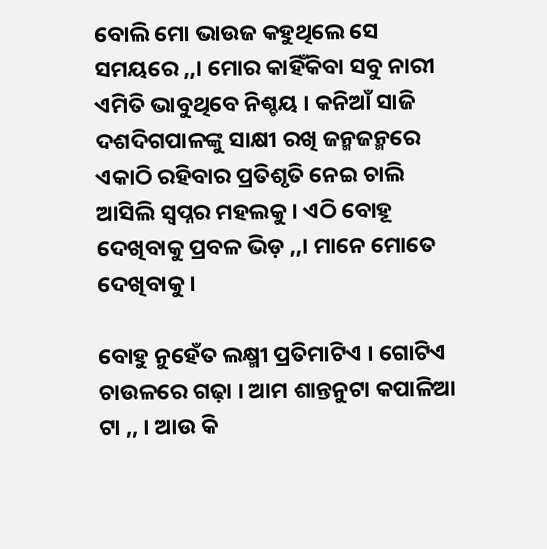ବୋଲି ମୋ ଭାଉଜ କହୁଥିଲେ ସେ ସମୟରେ ,,। ମୋର କାହିଁକିବା ସବୁ ନାରୀ ଏମିତି ଭାବୁଥିବେ ନିଶ୍ଚୟ । କନିଆଁ ସାଜି ଦଶଦିଗପାଳଙ୍କୁ ସାକ୍ଷୀ ରଖି ଜନ୍ମଜନ୍ମରେ ଏକାଠି ରହିବାର ପ୍ରତିଶୃତି ନେଇ ଚାଲି ଆସିଲି ସ୍ବପ୍ନର ମହଲକୁ । ଏଠି ବୋହୂ ଦେଖିବାକୁ ପ୍ରବଳ ଭିଡ଼ ,,। ମାନେ ମୋତେ ଦେଖିବାକୁ ।

ବୋହୁ ନୁହେଁତ ଲକ୍ଷ୍ମୀ ପ୍ରତିମାଟିଏ । ଗୋଟିଏ ଚାଉଳରେ ଗଢ଼ା । ଆମ ଶାନ୍ତନୁଟା କପାଳିଆ ଟା ,, । ଆଉ କି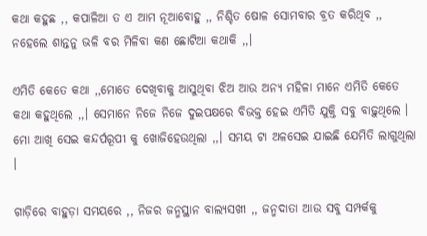କଥା କହୁଛ ,, କପାଳିଆ ତ ଏ ଆମ ନୂଆବୋହୁ ,, ନିଶ୍ଚିତ ଷୋଳ ସୋମବାର ବ୍ରତ କରିଥିବ ,, ନହେଲେ ଶାନ୍ତନୁ ଭଳି ବର ମିଳିବା କଣ ଛୋଟିଆ କଥାକି ,,।

ଏମିତି କେତେ କଥା ,,ମୋତେ ଦେଖିବାକୁ ଆସୁଥିବା ଝିଅ ଆଉ ଅନ୍ୟ ମହିଳା ମାନେ ଏମିତି କେତେ କଥା କହୁଥିଲେ ,,। ସେମାନେ ନିଜେ ନିଜେ ଦୁଇପକ୍ଷରେ ବିଭକ୍ତ ହେଇ ଏମିତି ଯୁକ୍ତି ସବୁ ବାଢ଼ୁଥିଲେ । ମୋ ଆଖି ସେଇ କନ୍ଦର୍ପରୂପୀ କୁ ଖୋଜିହେଉଥିଲା ,,। ସମୟ ଟା ଅଳସେଇ ଯାଇଛି ଯେମିତି ଲାଗୁଥିଲା ।

ଗାଡ଼ିରେ ବାହୁଡ଼ା ସମୟରେ ,, ନିଜର ଜନ୍ମସ୍ଥାନ ବାଲ୍ୟସଖୀ ,, ଜନ୍ମଦାତା ଆଉ ସବୁ ସମ୍ପର୍କକୁ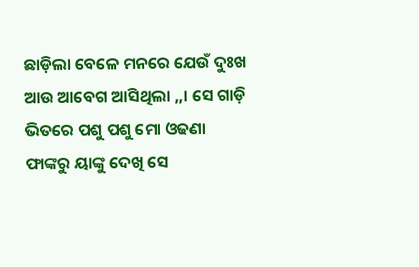ଛାଡ଼ିଲା ବେଳେ ମନରେ ଯେଉଁ ଦୁଃଖ ଆଉ ଆବେଗ ଆସିଥିଲା ,,। ସେ ଗାଡ଼ି ଭିତରେ ପଶୁ ପଶୁ ମୋ ଓଢଣା ଫାଙ୍କରୁ ୟାଙ୍କୁ ଦେଖି ସେ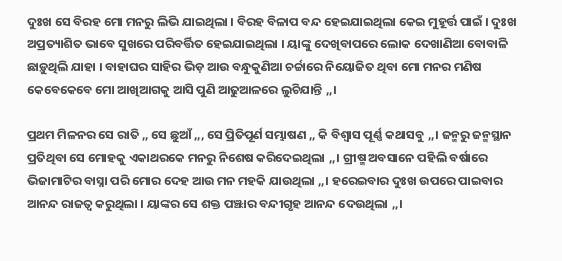ଦୁଃଖ ସେ ବିରହ ମୋ ମନରୁ ଲିଭି ଯାଇଥିଲା । ବିରହ ବିଳାପ ବନ୍ଦ ହେଇଯାଇଥିଲା କେଇ ମୁହୂର୍ତ୍ତ ପାଇଁ । ଦୁଃଖ ଅପ୍ରତ୍ୟାଶିତ ଭାବେ ସୁଖରେ ପରିବର୍ତ୍ତିତ ହେଇଯାଇଥିଲା । ୟାଙ୍କୁ ଦେଖିବାପରେ ଲୋକ ଦେଖାଣିଆ ବୋବାଳି ଛାଡ଼ୁଥିଲି ଯାହା । ବାହାଘର ସାହିର ଭିଡ଼ ଆଉ ବନ୍ଧୁକୁଣିଆ ଚର୍ଚ୍ଚାରେ ନିୟୋଜିତ ଥିବା ମୋ ମନର ମଣିଷ କେବେକେବେ ମୋ ଆଖିଆଗକୁ ଆସି ପୁଣି ଆଢୁଆଳରେ ଲୁଚିଯାନ୍ତି ,,।

ପ୍ରଥମ ମିଳନର ସେ ରାତି ,, ସେ ଛୁଆଁ ,,, ସେ ପ୍ରିତିପୂର୍ଣ ସମ୍ଭାଷଣ ,, କି ବିଶ୍ୱାସ ପୂର୍ଣ୍ଣ କଥାସବୁ ,,। ଜନ୍ମରୁ ଜନ୍ମସ୍ଥାନ ପ୍ରତିଥିବା ସେ ମୋହକୁ ଏକାଥରକେ ମନରୁ ନିଶେଷ କରିଦେଇଥିଲା ,,। ଗ୍ରୀଷ୍ମ ଅବସାନେ ପହିଲି ବର୍ଷାରେ ଭିଜାମାଟିର ବାସ୍ନା ପରି ମୋର ଦେହ ଆଉ ମନ ମହକି ଯାଉଥିଲା ,,। ହରେଇବାର ଦୁଃଖ ଉପରେ ପାଇବାର ଆନନ୍ଦ ରାଜତ୍ୱ କରୁଥିଲା । ୟାଙ୍କର ସେ ଶକ୍ତ ପଞ୍ଝାର ବନ୍ଦୀଗୃହ ଆନନ୍ଦ ଦେଉଥିଲା ,,।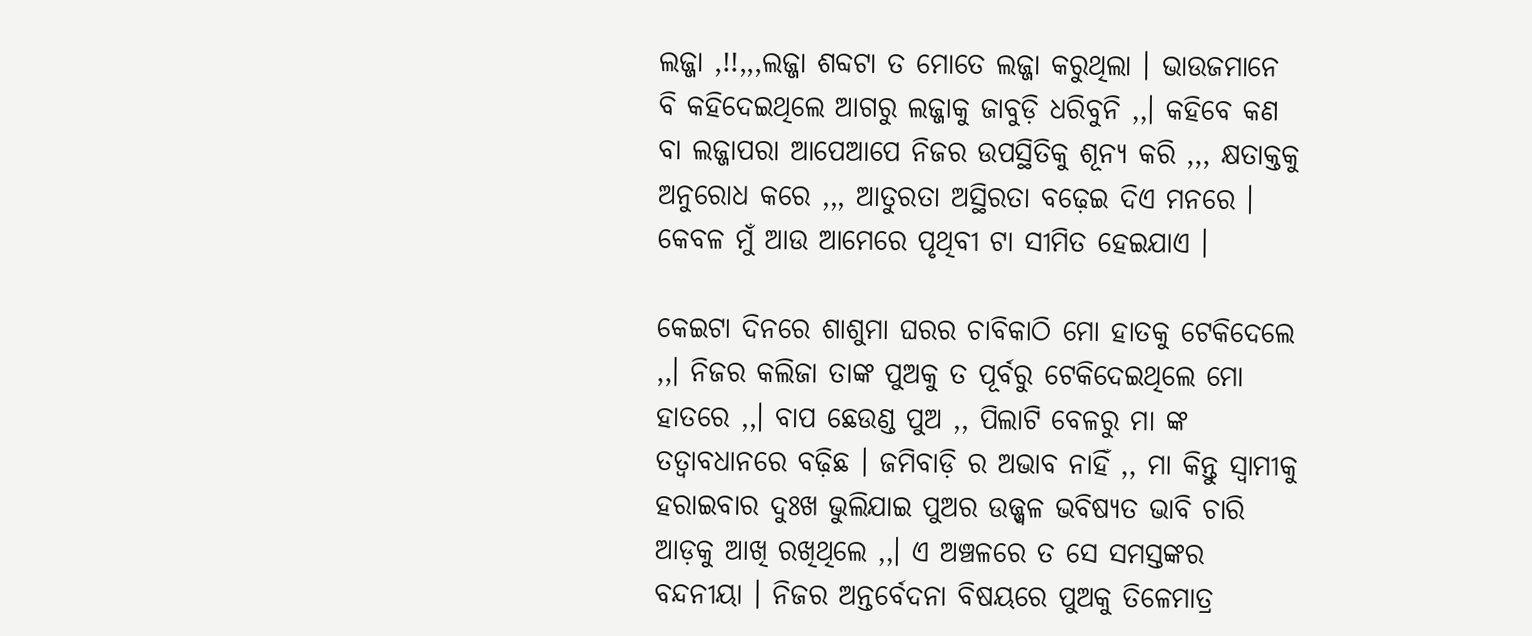ଲଜ୍ଜା ,!!,,,ଲଜ୍ଜା ଶବ୍ଦଟା ତ ମୋତେ ଲଜ୍ଜା କରୁଥିଲା । ଭାଉଜମାନେ ବି କହିଦେଇଥିଲେ ଆଗରୁ ଲଜ୍ଜାକୁ ଜାବୁଡ଼ି ଧରିବୁନି ,,। କହିବେ କଣ ବା ଲଜ୍ଜାପରା ଆପେଆପେ ନିଜର ଉପସ୍ଥିତିକୁ ଶୂନ୍ୟ କରି ,,, କ୍ଷତାକ୍ତକୁ ଅନୁରୋଧ କରେ ,,, ଆତୁରତା ଅସ୍ଥିରତା ବଢ଼େଇ ଦିଏ ମନରେ । କେବଳ ମୁଁ ଆଉ ଆମେରେ ପୃଥିବୀ ଟା ସୀମିତ ହେଇଯାଏ ।

କେଇଟା ଦିନରେ ଶାଶୁମା ଘରର ଚାବିକାଠି ମୋ ହାତକୁ ଟେକିଦେଲେ ,,। ନିଜର କଲିଜା ତାଙ୍କ ପୁଅକୁ ତ ପୂର୍ବରୁ ଟେକିଦେଇଥିଲେ ମୋ ହାତରେ ,,। ବାପ ଛେଉଣ୍ଡ ପୁଅ ,, ପିଲାଟି ବେଳରୁ ମା ଙ୍କ ତତ୍ୱାବଧାନରେ ବଢ଼ିଛ । ଜମିବାଡ଼ି ର ଅଭାବ ନାହିଁ ,, ମା କିନ୍ତୁ ସ୍ୱାମୀକୁ ହରାଇବାର ଦୁଃଖ ଭୁଲିଯାଇ ପୁଅର ଉଜ୍ଜ୍ୱଳ ଭବିଷ୍ୟତ ଭାବି ଚାରି ଆଡ଼କୁ ଆଖି ରଖିଥିଲେ ,,। ଏ ଅଞ୍ଚଳରେ ତ ସେ ସମସ୍ତଙ୍କର ବନ୍ଦନୀୟା । ନିଜର ଅନ୍ତର୍ବେଦନା ବିଷୟରେ ପୁଅକୁ ତିଳେମାତ୍ର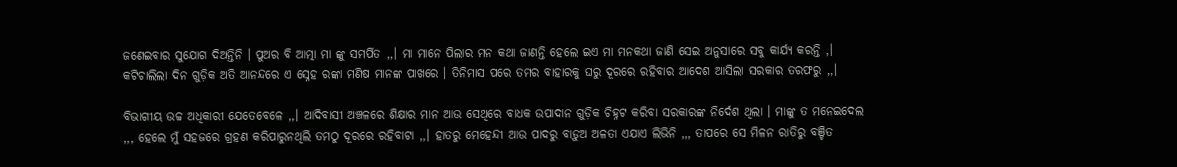ଜଣେଇବାର ସୁଯୋଗ ଦିଅନ୍ତିନି । ପୁଅର ବି ଆତ୍ମା ମା ଙ୍କୁ ସମର୍ପିତ ,,। ମା ମାନେ ପିଲାର ମନ କଥା ଜାଣନ୍ତି ହେଲେ ଇଏ ମା ମନକଥା ଜାଣି ସେଇ ଅନୁସାରେ ସବୁ କାର୍ଯ୍ୟ କରନ୍ତି ,। କଟିଚାଲିଲା ଦିନ ଗୁଡ଼ିକ ଅତି ଆନନ୍ଦରେ ଏ ସ୍ନେହ ରଙ୍କା ମଣିଷ ମାନଙ୍କ ପାଖରେ । ତିନିମାସ ପରେ ତମର ବାହାରକୁ ଘରୁ ଦୂରରେ ରହିବାର ଆଦେଶ ଆସିଲା ସରକାର ତରଫରୁ ,,।

ବିଭାଗୀୟ ଉଚ୍ଚ ଅଧିକାରୀ ଯେତେବେଳେ ,,। ଆଦିବାସୀ ଅଞ୍ଚଳରେ ଶିକ୍ଷାର ମାନ ଆଉ ସେଥିରେ ବାଧକ ଉପାଦାନ ଗୁଡ଼ିକ ଚିହ୍ନଟ କରିବା ସରକାରଙ୍କ ନିର୍ଦେଶ ଥିଲା । ମାଙ୍କୁ ତ ମନେଇଦେଲ ,,, ହେଲେ ମୁଁ ସହଜରେ ଗ୍ରହଣ କରିପାରୁନଥିଲି ତମଠୁ ଦୂରରେ ରହିବାଟା ,,। ହାତରୁ ମେହେନ୍ଦୀ ଆଉ ପାଦରୁ ବାଡ଼ୁଅ ଅଳତା ଏଯାଏ ଲିଭିନି ,,, ତାପରେ ସେ ମିଳନ ରାତିରୁ ବଞ୍ଚିତ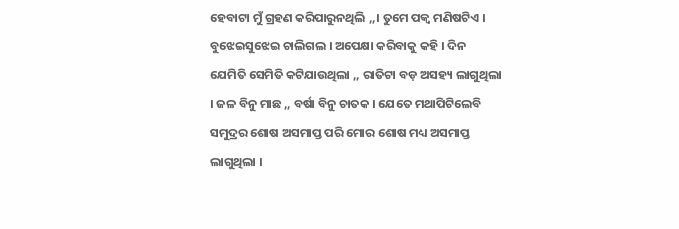ହେବାଟା ମୁଁ ଗ୍ରହଣ କରିପାରୁନଥିଲି ,,। ତୁମେ ପକ୍ଵ ମଣିଷଟିଏ । ବୁଝେଇସୁଝେଇ ଚାଲିଗଲ । ଅପେକ୍ଷା କରିବାକୁ କହି । ଦିନ ଯେମିତି ସେମିତି କଟିଯାଉଥିଲା ,, ରାତିଟା ବଡ଼ ଅସହ୍ୟ ଲାଗୁଥିଲା । ଜଳ ବିନୁ ମାଛ ,, ବର୍ଷା ବିନୁ ଚାତକ । ଯେତେ ମଥାପିଟିଲେବି ସମୁଦ୍ରର ଶୋଷ ଅସମାପ୍ତ ପରି ମୋର ଶୋଷ ମଧ୍ୟ ଅସମାପ୍ତ ଲାଗୁଥିଲା ।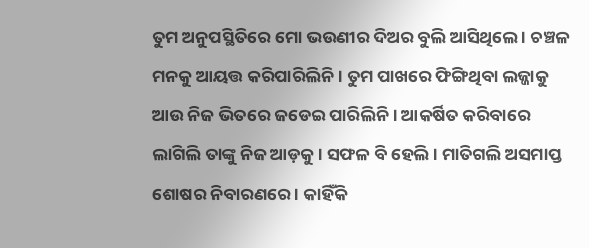ତୁମ ଅନୁପସ୍ଥିତିରେ ମୋ ଭଉଣୀର ଦିଅର ବୁଲି ଆସିଥିଲେ । ଚଞ୍ଚଳ ମନକୁ ଆୟତ୍ତ କରିପାରିଲିନି । ତୁମ ପାଖରେ ଫିଙ୍ଗିଥିବା ଲଜ୍ଜାକୁ ଆଉ ନିଜ ଭିତରେ ଜଡେଇ ପାରିଲିନି । ଆକର୍ଷିତ କରିବାରେ ଲାଗିଲି ତାଙ୍କୁ ନିଜ ଆଡ଼କୁ । ସଫଳ ବି ହେଲି । ମାତିଗଲି ଅସମାପ୍ତ ଶୋଷର ନିବାରଣରେ । କାହିଁକି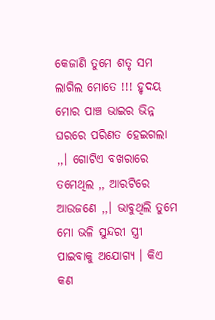କେଜାଣି ତୁମେ ଶତୃ ସମ ଲାଗିଲ ମୋତେ !!! ହୃଦୟ ମୋର ପାଞ୍ଚ ଭାଇର ଭିନ୍ନ ଘରରେ ପରିଣତ ହେଇଗଲା ,,। ଗୋଟିଏ ବଖରାରେ ତମେଥିଲ ,, ଆରଟିରେ ଆଉଜଣେ ,,। ଭାବୁଥିଲି ତୁମେ ମୋ ଭଳି ସୁନ୍ଦରୀ ସ୍ତ୍ରୀ ପାଇବାକୁ ଅଯୋଗ୍ୟ । କିଏ କଣ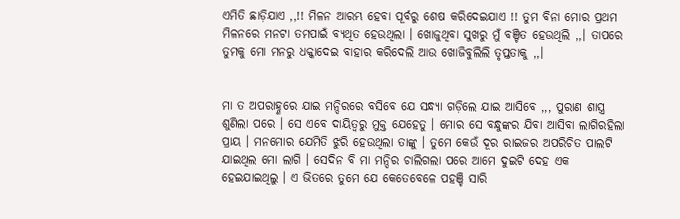ଏମିତି ଛାଡ଼ିଯାଏ ,,!! ମିଳନ ଆରମ୍ଭ ହେବା ପୂର୍ବରୁ ଶେଷ କରିଦେଇଯାଏ !! ତୁମ ବିନା ମୋର ପ୍ରଥମ ମିଳନରେ ମନଟା ତମପାଇଁ ବ୍ୟଥିତ ହେଉଥିଲା । ଖୋଜୁଥିବା ସୁଖରୁ ମୁଁ ବଞ୍ଚିତ ହେଉଥିଲି ,,। ତାପରେ ତୁମକୁ ମୋ ମନରୁ ଧକ୍କାଦେଇ ବାହାର କରିଦେଲି ଆଉ ଖୋଜିବୁଲିଲି ତୃପ୍ତତାକୁ ,,।


ମା ତ ଅପରାହ୍ଣରେ ଯାଇ ମନ୍ଦିରରେ ବସିବେ ଯେ ସନ୍ଧ୍ୟା ଗଡ଼ିଲେ ଯାଇ ଆସିବେ ,,, ପୁରାଣ ଶାସ୍ତ୍ର ଶୁଣିଲା ପରେ । ସେ ଏବେ ଦାୟିତ୍ବରୁ ମୁକ୍ତ ଯେହେତୁ । ମୋର ସେ ବନ୍ଧୁଙ୍କର ଯିବା ଆସିବା ଲାଗିରହିଲା ପ୍ରାୟ । ମନମୋର ଯେମିତି ଝୁରି ହେଉଥିଲା ତାଙ୍କୁ । ତୁମେ କେଉଁ ଦୂର ରାଇଜର ଅପରିଚିତ ପାଲଟି ଯାଇଥିଲ ମୋ ଲାଗି । ସେଦିନ ବି ମା ମନ୍ଦିର ଚାଲିଗଲା ପରେ ଆମେ ଦୁଇଟି ଦେହ ଏକ ହେଇଯାଇଥିଲୁ । ଏ ଭିତରେ ତୁମେ ଯେ କେତେବେଳେ ପହଞ୍ଚି ସାରି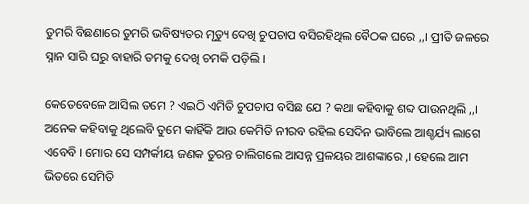ତୁମରି ବିଛଣାରେ ତୁମରି ଭବିଷ୍ୟତର ମୃତ୍ୟୁ ଦେଖି ଚୁପଚାପ ବସିରହିଥିଲ ବୈଠକ ଘରେ ,,। ପ୍ରୀତି ଜଳରେ ସ୍ନାନ ସାରି ଘରୁ ବାହାରି ତମକୁ ଦେଖି ଚମକି ପଡ଼ିଲି ।

କେତେବେଳେ ଆସିଲ ତମେ ? ଏଇଠି ଏମିତି ଚୁପଚାପ ବସିଛ ଯେ ? କଥା କହିବାକୁ ଶବ୍ଦ ପାଉନଥିଲି ,,। ଅନେକ କହିବାକୁ ଥିଲେବି ତୁମେ କାହିଁକି ଆଉ କେମିତି ନୀରବ ରହିଲ ସେଦିନ ଭାବିଲେ ଆଶ୍ଚର୍ଯ୍ୟ ଲାଗେ ଏବେବି । ମୋର ସେ ସମ୍ପର୍କୀୟ ଜଣକ ତୁରନ୍ତ ଚାଲିଗଲେ ଆସନ୍ନ ପ୍ରଳୟର ଆଶଙ୍କାରେ ,। ହେଲେ ଆମ ଭିତରେ ସେମିତି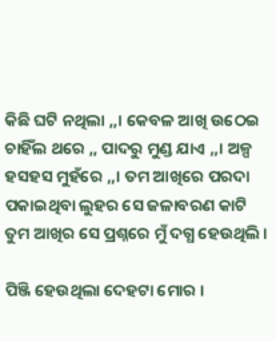କିଛି ଘଟି ନଥିଲା ,,। କେବଳ ଆଖି ଉଠେଇ ଚାହିଁଲ ଥରେ ,, ପାଦରୁ ମୁଣ୍ଡ ଯାଏ ,,। ଅଳ୍ପ ହସହସ ମୁହଁରେ ,,। ତମ ଆଖିରେ ପରଦା ପକାଇଥିବା ଲୁହର ସେ ଜଳାବରଣ କାଟି ତୁମ ଆଖିର ସେ ପ୍ରଶ୍ନରେ ମୁଁ ଦଗ୍ଧ ହେଉଥିଲି ।

ପିଞ୍ଜି ହେଉଥିଲା ଦେହଟା ମୋର ।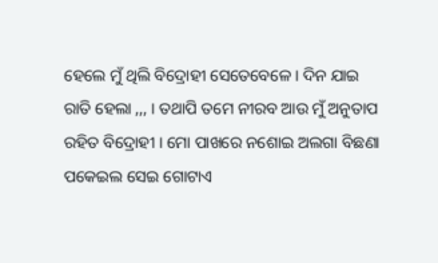ହେଲେ ମୁଁ ଥିଲି ବିଦ୍ରୋହୀ ସେତେବେଳେ । ଦିନ ଯାଇ ରାତି ହେଲା ,,, । ତଥାପି ତମେ ନୀରବ ଆଉ ମୁଁ ଅନୁତାପ ରହିତ ବିଦ୍ରୋହୀ । ମୋ ପାଖରେ ନଶୋଇ ଅଲଗା ବିଛଣା ପକେଇଲ ସେଇ ଗୋଟାଏ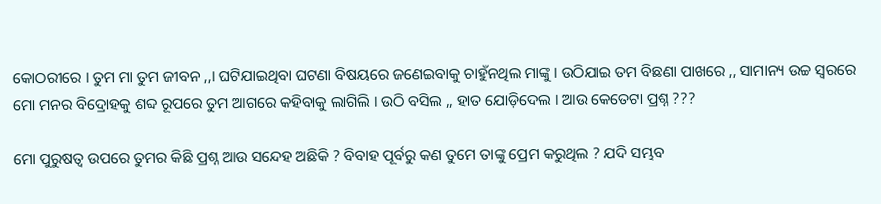କୋଠରୀରେ । ତୁମ ମା ତୁମ ଜୀବନ ,,। ଘଟିଯାଇଥିବା ଘଟଣା ବିଷୟରେ ଜଣେଇବାକୁ ଚାହୁଁନଥିଲ ମାଙ୍କୁ । ଉଠିଯାଇ ତମ ବିଛଣା ପାଖରେ ,, ସାମାନ୍ୟ ଉଚ୍ଚ ସ୍ୱରରେ ମୋ ମନର ବିଦ୍ରୋହକୁ ଶବ୍ଦ ରୂପରେ ତୁମ ଆଗରେ କହିବାକୁ ଲାଗିଲି । ଉଠି ବସିଲ ,, ହାତ ଯୋଡ଼ିଦେଲ । ଆଉ କେତେଟା ପ୍ରଶ୍ନ ???

ମୋ ପୁରୁଷତ୍ୱ ଉପରେ ତୁମର କିଛି ପ୍ରଶ୍ନ ଆଉ ସନ୍ଦେହ ଅଛିକି ? ବିବାହ ପୂର୍ବରୁ କଣ ତୁମେ ତାଙ୍କୁ ପ୍ରେମ କରୁଥିଲ ? ଯଦି ସମ୍ଭବ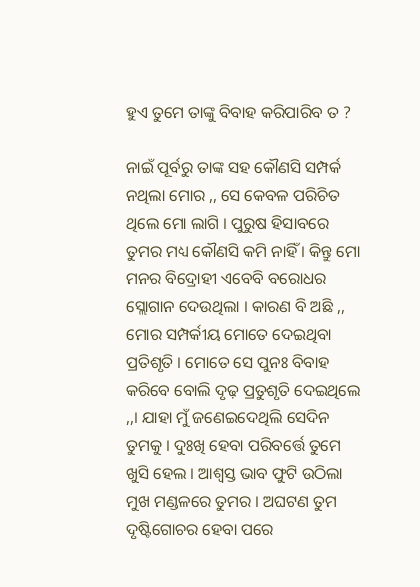ହୁଏ ତୁମେ ତାଙ୍କୁ ବିବାହ କରିପାରିବ ତ ?

ନାଇଁ ପୂର୍ବରୁ ତାଙ୍କ ସହ କୌଣସି ସମ୍ପର୍କ ନଥିଲା ମୋର ,, ସେ କେବଳ ପରିଚିତ ଥିଲେ ମୋ ଲାଗି । ପୁରୁଷ ହିସାବରେ ତୁମର ମଧ୍ୟ କୌଣସି କମି ନାହିଁ । କିନ୍ତୁ ମୋ ମନର ବିଦ୍ରୋହୀ ଏବେବି ବରୋଧର ସ୍ଲୋଗାନ ଦେଉଥିଲା । କାରଣ ବି ଅଛି ,, ମୋର ସମ୍ପର୍କୀୟ ମୋତେ ଦେଇଥିବା ପ୍ରତିଶୃତି । ମୋତେ ସେ ପୁନଃ ବିବାହ କରିବେ ବୋଲି ଦୃଢ଼ ପ୍ରତୁଶୃତି ଦେଇଥିଲେ ,,। ଯାହା ମୁଁ ଜଣେଇଦେଥିଲି ସେଦିନ ତୁମକୁ । ଦୁଃଖି ହେବା ପରିବର୍ତ୍ତେ ତୁମେ ଖୁସି ହେଲ । ଆଶ୍ୱସ୍ତ ଭାବ ଫୁଟି ଉଠିଲା ମୁଖ ମଣ୍ଡଳରେ ତୁମର । ଅଘଟଣ ତୁମ ଦୃଷ୍ଟିଗୋଚର ହେବା ପରେ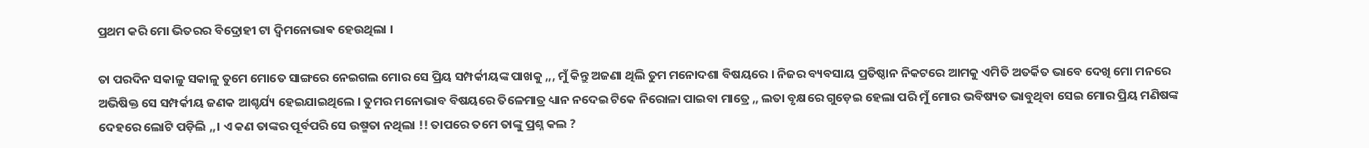ପ୍ରଥମ କରି ମୋ ଭିତରର ବିଦ୍ରୋହୀ ଟା ଦ୍ବିମନୋଭାଵ ହେଉଥିଲା ।

ତା ପରଦିନ ସକାଳୁ ସକାଳୁ ତୁମେ ମୋତେ ସାଙ୍ଗରେ ନେଇଗଲ ମୋର ସେ ପ୍ରିୟ ସମ୍ପର୍କୀୟଙ୍କ ପାଖକୁ ,,, ମୁଁ କିନ୍ତୁ ଅଜଣା ଥିଲି ତୁମ ମନୋଦଶା ବିଷୟରେ । ନିଜର ବ୍ୟବସାୟ ପ୍ରତିଷ୍ଠାନ ନିକଟରେ ଆମକୁ ଏମିତି ଅତର୍କିତ ଭାବେ ଦେଖି ମୋ ମନରେ ଅଭିଷିକ୍ତ ସେ ସମ୍ପର୍କୀୟ ଜଣକ ଆଶ୍ଚର୍ଯ୍ୟ ହେଇଯାଇଥିଲେ । ତୁମର ମନୋଭାବ ବିଷୟରେ ତିଳେମାତ୍ର ଧ୍ୟାନ ନଦେଇ ଟିକେ ନିରୋଳା ପାଇବା ମାତ୍ରେ ,, ଲତା ବୃକ୍ଷରେ ଗୁଡ଼େଇ ହେଲା ପରି ମୁଁ ମୋର ଭବିଷ୍ୟତ ଭାବୁଥିବା ସେଇ ମୋର ପ୍ରିୟ ମଣିଷଙ୍କ ଦେହରେ ଲୋଟି ପଡ଼ିଲି ,,। ଏ କଣ ତାଙ୍କର ପୂର୍ବପରି ସେ ଉଷ୍ମତା ନଥିଲା !! ତାପରେ ତମେ ତାଙ୍କୁ ପ୍ରଶ୍ନ କଲ ?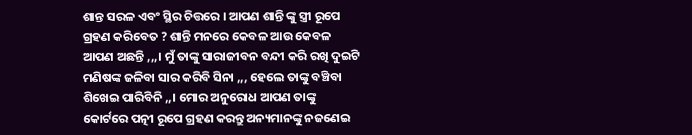ଶାନ୍ତ ସରଳ ଏବଂ ସ୍ଥିର ଚିତ୍ତରେ । ଆପଣ ଶାନ୍ତି ଙ୍କୁ ସ୍ତ୍ରୀ ରୂପେ ଗ୍ରହଣ କରିବେତ ? ଶାନ୍ତି ମନରେ କେବଳ ଆଉ କେବଳ ଆପଣ ଅଛନ୍ତି ,,,। ମୁଁ ତାଙ୍କୁ ସାରାଜୀବନ ବନ୍ଦୀ କରି ରଖି ଦୁଇଟି ମଣିଷଙ୍କ ଜଳିବା ସାର କରିବି ସିନା ,,, ହେଲେ ତାଙ୍କୁ ବଞ୍ଚିବା ଶିଖେଇ ପାରିବିନି ,,। ମୋର ଅନୁରୋଧ ଆପଣ ତାଙ୍କୁ କୋର୍ଟରେ ପତ୍ନୀ ରୂପେ ଗ୍ରହଣ କରନ୍ତୁ ଅନ୍ୟମାନଙ୍କୁ ନଜଣେଇ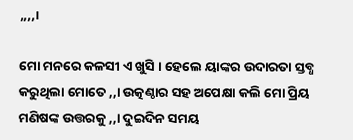,,,,।

ମୋ ମନରେ କଳସୀ ଏ ଖୁସି । ହେଲେ ୟାଙ୍କର ଉଦାରତା ସ୍ତବ୍ଧ କରୁଥିଲା ମୋତେ ,,। ଉତ୍କଣ୍ଠାର ସହ ଅପେକ୍ଷା କଲି ମୋ ପ୍ରିୟ ମଣିଷଙ୍କ ଉତ୍ତରକୁ ,,। ଦୁଇଦିନ ସମୟ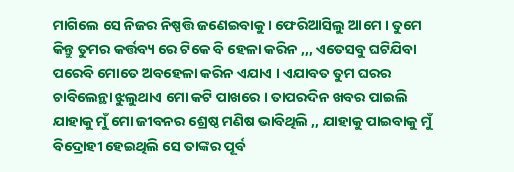ମାଗିଲେ ସେ ନିଜର ନିଷ୍ପତ୍ତି ଜଣେଇବାକୁ । ଫେରିଆସିଲୁ ଆମେ । ତୁମେ କିନ୍ତୁ ତୁମର କର୍ତ୍ତବ୍ୟ ରେ ଟିକେ ବି ହେଳା କରିନ ,,, ଏତେସବୁ ଘଟିଯିବା ପରେବି ମୋତେ ଅବହେଳା କରିନ ଏଯାଏ । ଏଯାବତ ତୁମ ଘରର ଚାବିଲେନ୍ଥା ଝୁଲୁଥାଏ ମୋ କଟି ପାଖରେ । ତାପରଦିନ ଖବର ପାଇଲି ଯାହାକୁ ମୁଁ ମୋ ଜୀବନର ଶ୍ରେଷ୍ଠ ମଣିଷ ଭାବିଥିଲି ,, ଯାହାକୁ ପାଇବାକୁ ମୁଁ ବିଦ୍ରୋହୀ ହେଇଥିଲି ସେ ତାଙ୍କର ପୂର୍ବ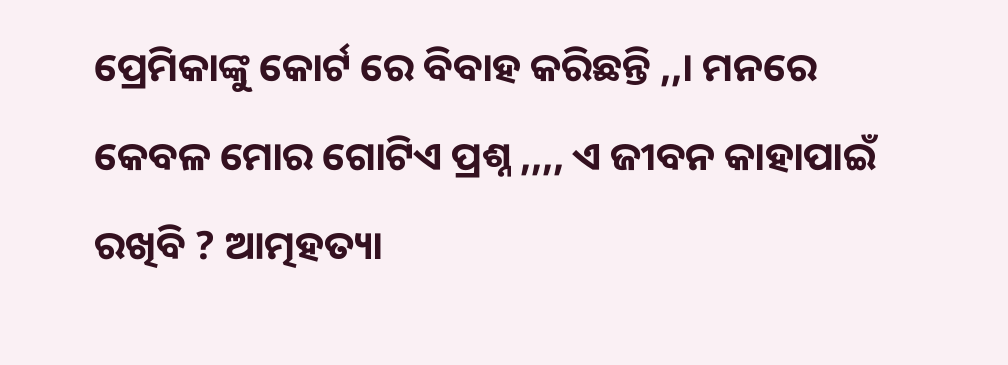ପ୍ରେମିକାଙ୍କୁ କୋର୍ଟ ରେ ବିବାହ କରିଛନ୍ତି ,,। ମନରେ କେବଳ ମୋର ଗୋଟିଏ ପ୍ରଶ୍ନ ,,,, ଏ ଜୀବନ କାହାପାଇଁ ରଖିବି ? ଆତ୍ମହତ୍ୟା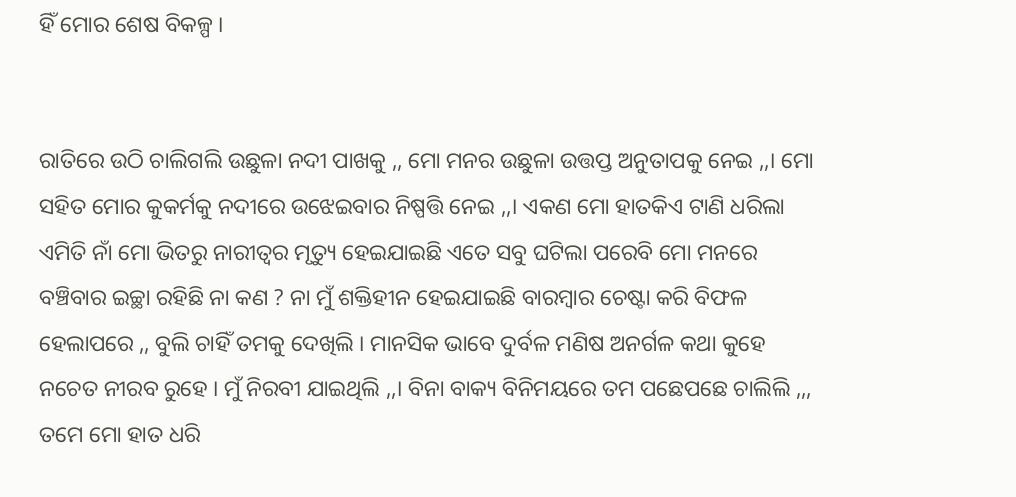ହିଁ ମୋର ଶେଷ ବିକଳ୍ପ ।


ରାତିରେ ଉଠି ଚାଲିଗଲି ଉଛୁଳା ନଦୀ ପାଖକୁ ,, ମୋ ମନର ଉଛୁଳା ଉତ୍ତପ୍ତ ଅନୁତାପକୁ ନେଇ ,,। ମୋ ସହିତ ମୋର କୁକର୍ମକୁ ନଦୀରେ ଉଝେଇବାର ନିଷ୍ପତ୍ତି ନେଇ ,,। ଏକଣ ମୋ ହାତକିଏ ଟାଣି ଧରିଲା ଏମିତି ନାଁ ମୋ ଭିତରୁ ନାରୀତ୍ବର ମୃତ୍ୟୁ ହେଇଯାଇଛି ଏତେ ସବୁ ଘଟିଲା ପରେବି ମୋ ମନରେ ବଞ୍ଚିବାର ଇଚ୍ଛା ରହିଛି ନା କଣ ? ନା ମୁଁ ଶକ୍ତିହୀନ ହେଇଯାଇଛି ବାରମ୍ବାର ଚେଷ୍ଟା କରି ବିଫଳ ହେଲାପରେ ,, ବୁଲି ଚାହିଁ ତମକୁ ଦେଖିଲି । ମାନସିକ ଭାବେ ଦୁର୍ବଳ ମଣିଷ ଅନର୍ଗଳ କଥା କୁହେ ନଚେତ ନୀରବ ରୁହେ । ମୁଁ ନିରବୀ ଯାଇଥିଲି ,,। ବିନା ବାକ୍ୟ ବିନିମୟରେ ତମ ପଛେପଛେ ଚାଲିଲି ,,, ତମେ ମୋ ହାତ ଧରି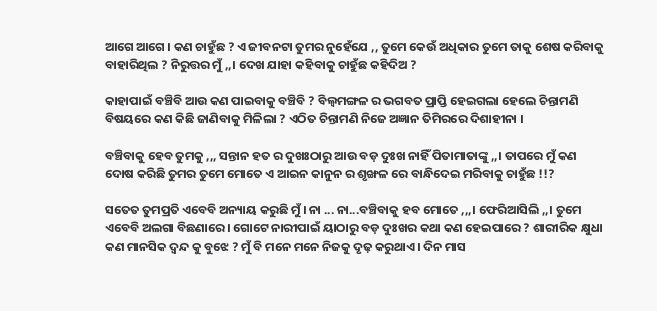ଆଗେ ଆଗେ । କଣ ଚାହୁଁଛ ? ଏ ଜୀବନଟା ତୁମର ନୁହେଁଯେ ,, ତୁମେ କେଉଁ ଅଧିକାର ତୁମେ ତାକୁ ଶେଷ କରିବାକୁ ବାହାରିଥିଲ ? ନିରୁତ୍ତର ମୁଁ ,,। ଦେଖ ଯାହା କହିବାକୁ ଚାହୁଁଛ କହିଦିଅ ?

କାହାପାଇଁ ବଞ୍ଚିବି ଆଉ କଣ ପାଇବାକୁ ବଞ୍ଚିବି ? ବିଲ୍ଵମଙ୍ଗଳ ର ଭଗବତ ପ୍ରାପ୍ତି ହେଇଗଲା ହେଲେ ଚିନ୍ତାମଣି ବିଷୟରେ କଣ କିଛି ଜାଣିବାକୁ ମିଳିଲା ? ଏଠିତ ଚିନ୍ତାମଣି ନିଜେ ଅଜ୍ଞାନ ତିମିରରେ ଦିଶାହୀନା ।

ବଞ୍ଚିବାକୁ ହେବ ତୁମକୁ ,,, ସନ୍ତାନ ହତ ର ଦୁଖଃଠାରୁ ଆଉ ବଡ଼ ଦୁଃଖ ନାହିଁ ପିତାମାତାଙ୍କୁ ,,। ତାପରେ ମୁଁ କଣ ଦୋଷ କରିଛି ତୁମର ତୁମେ ମୋତେ ଏ ଆଇନ କାନୁନ ର ଶୃଙ୍ଖଳ ରେ ବାନ୍ଧିଦେଇ ମରିବାକୁ ଚାହୁଁଛ !!?

ସତେତ ତୁମପ୍ରତି ଏବେବି ଅନ୍ୟାୟ କରୁଛି ମୁଁ । ନା ... ନା...ବଞ୍ଚିବାକୁ ହବ ମୋତେ ,,,। ଫେରିଆସିଲି ,,। ତୁମେ ଏବେବି ଅଲଗା ବିଛଣାରେ । ଗୋଟେ ନାରୀପାଇଁ ୟାଠାରୁ ବଡ଼ ଦୁଃଖର କଥା କଣ ହେଇପାରେ ? ଶାରୀରିକ କ୍ଷୁଧା କଣ ମାନସିକ ଦ୍ୱନ୍ଦ କୁ ବୁଝେ ? ମୁଁ ବି ମନେ ମନେ ନିଜକୁ ଦୃଢ଼ କରୁଥାଏ । ଦିନ ମାସ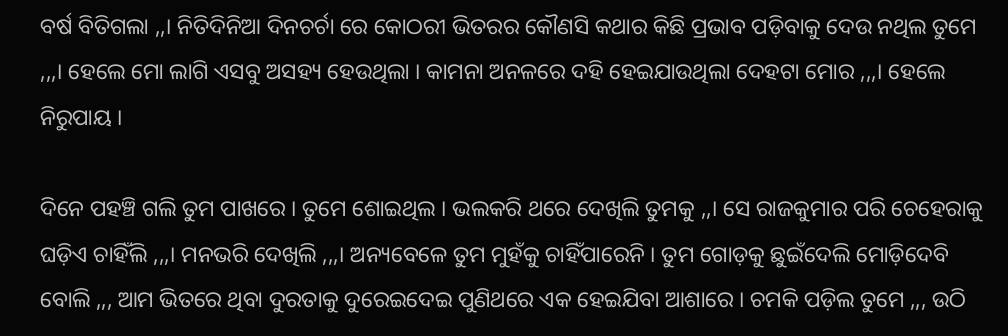ବର୍ଷ ବିତିଗଲା ,,। ନିତିଦିନିଆ ଦିନଚର୍ଚା ରେ କୋଠରୀ ଭିତରର କୌଣସି କଥାର କିଛି ପ୍ରଭାବ ପଡ଼ିବାକୁ ଦେଉ ନଥିଲ ତୁମେ ,,,। ହେଲେ ମୋ ଲାଗି ଏସବୁ ଅସହ୍ୟ ହେଉଥିଲା । କାମନା ଅନଳରେ ଦହି ହେଇଯାଉଥିଲା ଦେହଟା ମୋର ,,,। ହେଲେ ନିରୁପାୟ ।

ଦିନେ ପହଞ୍ଚି ଗଲି ତୁମ ପାଖରେ । ତୁମେ ଶୋଇଥିଲ । ଭଲକରି ଥରେ ଦେଖିଲି ତୁମକୁ ,,। ସେ ରାଜକୁମାର ପରି ଚେହେରାକୁ ଘଡ଼ିଏ ଚାହିଁଲି ,,,। ମନଭରି ଦେଖିଲି ,,,। ଅନ୍ୟବେଳେ ତୁମ ମୁହଁକୁ ଚାହିଁପାରେନି । ତୁମ ଗୋଡ଼କୁ ଛୁଇଁଦେଲି ମୋଡ଼ିଦେବି ବୋଲି ,,, ଆମ ଭିତରେ ଥିବା ଦୁରତାକୁ ଦୁରେଇଦେଇ ପୁଣିଥରେ ଏକ ହେଇଯିବା ଆଶାରେ । ଚମକି ପଡ଼ିଲ ତୁମେ ,,, ଉଠି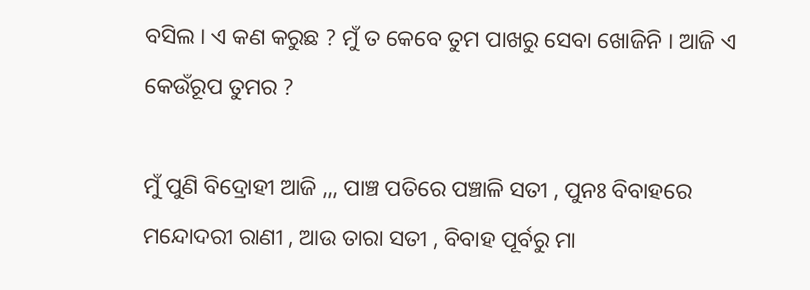ବସିଲ । ଏ କଣ କରୁଛ ? ମୁଁ ତ କେବେ ତୁମ ପାଖରୁ ସେବା ଖୋଜିନି । ଆଜି ଏ କେଉଁରୂପ ତୁମର ?

ମୁଁ ପୁଣି ବିଦ୍ରୋହୀ ଆଜି ,,, ପାଞ୍ଚ ପତିରେ ପଞ୍ଚାଳି ସତୀ , ପୁନଃ ବିବାହରେ ମନ୍ଦୋଦରୀ ରାଣୀ , ଆଉ ତାରା ସତୀ , ବିବାହ ପୂର୍ବରୁ ମା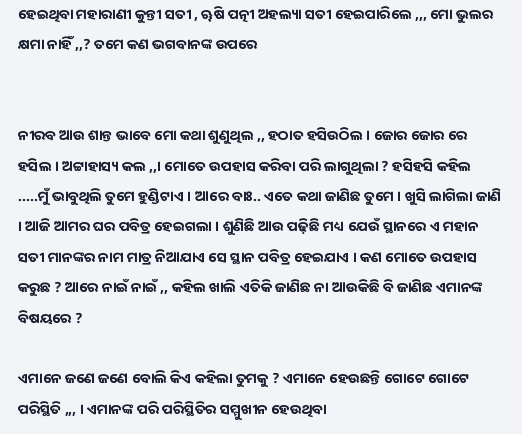ହେଇଥିବା ମହାରାଣୀ କୁନ୍ତୀ ସତୀ , ୠଷି ପତ୍ନୀ ଅହଲ୍ୟା ସତୀ ହେଇପାରିଲେ ,,, ମୋ ଭୁଲର କ୍ଷମା ନାହିଁ ,,? ତମେ କଣ ଭଗବାନଙ୍କ ଉପରେ


ନୀରବ ଆଉ ଶାନ୍ତ ଭାବେ ମୋ କଥା ଶୁଣୁଥିଲ ,, ହଠାତ ହସିଉଠିଲ । ଜୋର ଜୋର ରେ ହସିଲ । ଅଟ୍ଟାହାସ୍ୟ କଲ ,,। ମୋତେ ଉପହାସ କରିବା ପରି ଲାଗୁଥିଲା ? ହସିହସି କହିଲ .....ମୁଁ ଭାବୁଥିଲି ତୁମେ ହୁଣ୍ଡିଟାଏ । ଆରେ ବାଃ.. ଏତେ କଥା ଜାଣିଛ ତୁମେ । ଖୁସି ଲାଗିଲା ଜାଣି । ଆଜି ଆମର ଘର ପବିତ୍ର ହେଇଗଲା । ଶୁଣିଛି ଆଉ ପଢ଼ିଛି ମଧ୍ୟ ଯେଉଁ ସ୍ଥାନରେ ଏ ମହାନ ସତୀ ମାନଙ୍କର ନାମ ମାତ୍ର ନିଆଯାଏ ସେ ସ୍ଥାନ ପବିତ୍ର ହେଇଯାଏ । କଣ ମୋତେ ଉପହାସ କରୁଛ ? ଆରେ ନାଇଁ ନାଇଁ ,, କହିଲ ଖାଲି ଏତିକି ଜାଣିଛ ନା ଆଉକିଛି ବି ଜାଣିଛ ଏମାନଙ୍କ ବିଷୟରେ ?

ଏମାନେ ଜଣେ ଜଣେ ବୋଲି କିଏ କହିଲା ତୁମକୁ ? ଏମାନେ ହେଉଛନ୍ତି ଗୋଟେ ଗୋଟେ ପରିସ୍ଥିତି ,,, । ଏମାନଙ୍କ ପରି ପରିସ୍ଥିତିର ସମ୍ମୁଖୀନ ହେଉଥିବା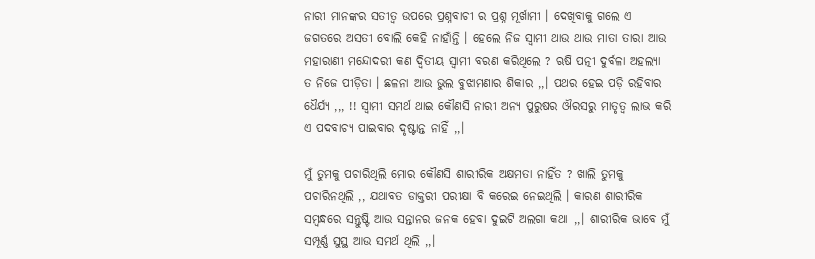ନାରୀ ମାନଙ୍କର ସତୀତ୍ୱ ଉପରେ ପ୍ରଶ୍ନବାଚୀ ର ପ୍ରଶ୍ନ ମୂର୍ଖାମୀ । ଦେଖିବାକୁ ଗଲେ ଏ ଜଗତରେ ଅସତୀ ବୋଲି କେହି ନାହାଁନ୍ତି । ହେଲେ ନିଜ ସ୍ୱାମୀ ଥାଉ ଥାଉ ମାତା ତାରା ଆଉ ମହାରାଣୀ ମନ୍ଦୋଦରୀ କଣ ଦ୍ୱିତୀୟ ସ୍ୱାମୀ ବରଣ କରିଥିଲେ ? ଋଷି ପତ୍ନୀ ଦୁର୍ବଳା ଅହଲ୍ୟା ତ ନିଜେ ପୀଡ଼ିତା । ଛଳନା ଆଉ ଭୁଲ ବୁଝାମଣାର ଶିକାର ,,। ପଥର ହେଇ ପଡ଼ି ରହିବାର ଧୈର୍ଯ୍ୟ ,,, !! ସ୍ୱାମୀ ସମର୍ଥ ଥାଇ କୌଣସି ନାରୀ ଅନ୍ୟ ପୁରୁଷର ଔରସରୁ ମାତୃତ୍ୱ ଲାଭ କରି ଏ ପଦବାଚ୍ୟ ପାଇବାର ଦୃଷ୍ଟାନ୍ତ ନାହିଁ ,,।

ମୁଁ ତୁମକୁ ପଚାରିଥିଲି ମୋର କୌଣସି ଶାରୀରିକ ଅକ୍ଷମତା ନାହିଁତ ? ଖାଲି ତୁମକୁ ପଚାରିନଥିଲି ,, ଯଥାବତ ଡାକ୍ତରୀ ପରୀକ୍ଷା ବି କରେଇ ନେଇଥିଲି । କାରଣ ଶାରୀରିକ ସମ୍ବନ୍ଧରେ ସନ୍ତୁଷ୍ଟି ଆଉ ସନ୍ତାନର ଜନକ ହେବା ଦୁଇଟି ଅଲଗା କଥା ,,। ଶାରୀରିକ ଭାବେ ମୁଁ ସମ୍ପୂର୍ଣ୍ଣ ସୁସ୍ଥ ଆଉ ସମର୍ଥ ଥିଲି ,,।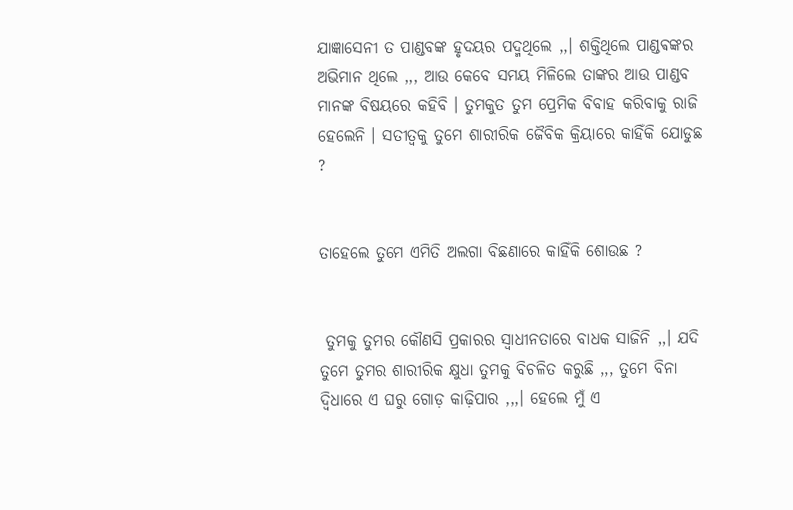ଯାଜ୍ଞାସେନୀ ତ ପାଣ୍ଡବଙ୍କ ହୃଦୟର ପଦ୍ମଥିଲେ ,,। ଶକ୍ତିଥିଲେ ପାଣ୍ଡଵଙ୍କର ଅଭିମାନ ଥିଲେ ,,, ଆଉ କେବେ ସମୟ ମିଳିଲେ ତାଙ୍କର ଆଉ ପାଣ୍ଡବ ମାନଙ୍କ ବିଷୟରେ କହିବି । ତୁମକୁତ ତୁମ ପ୍ରେମିକ ବିବାହ କରିବାକୁ ରାଜି ହେଲେନି । ସତୀତ୍ୱକୁ ତୁମେ ଶାରୀରିକ ଜୈବିକ କ୍ରିୟାରେ କାହିଁକି ଯୋଡୁଛ ?


ତାହେଲେ ତୁମେ ଏମିତି ଅଲଗା ବିଛଣାରେ କାହିଁକି ଶୋଉଛ ?


 ତୁମକୁ ତୁମର କୌଣସି ପ୍ରକାରର ସ୍ବାଧୀନତାରେ ବାଧକ ସାଜିନି ,,। ଯଦି ତୁମେ ତୁମର ଶାରୀରିକ କ୍ଷୁଧା ତୁମକୁ ବିଚଳିତ କରୁଛି ,,, ତୁମେ ବିନା ଦ୍ବିଧାରେ ଏ ଘରୁ ଗୋଡ଼ କାଢ଼ିପାର ,,,। ହେଲେ ମୁଁ ଏ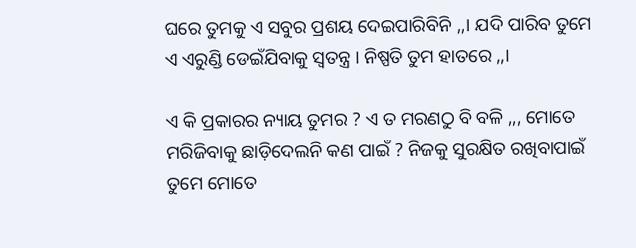ଘରେ ତୁମକୁ ଏ ସବୁର ପ୍ରଶୟ ଦେଇପାରିବିନି ,,। ଯଦି ପାରିବ ତୁମେ ଏ ଏରୁଣ୍ଡି ଡେଇଁଯିବାକୁ ସ୍ୱତନ୍ତ୍ର । ନିଷ୍ପତି ତୁମ ହାତରେ ,,।

ଏ କି ପ୍ରକାରର ନ୍ୟାୟ ତୁମର ? ଏ ତ ମରଣଠୁ ବି ବଳି ,,, ମୋତେ ମରିଜିବାକୁ ଛାଡ଼ିଦେଲନି କଣ ପାଇଁ ? ନିଜକୁ ସୁରକ୍ଷିତ ରଖିବାପାଇଁ ତୁମେ ମୋତେ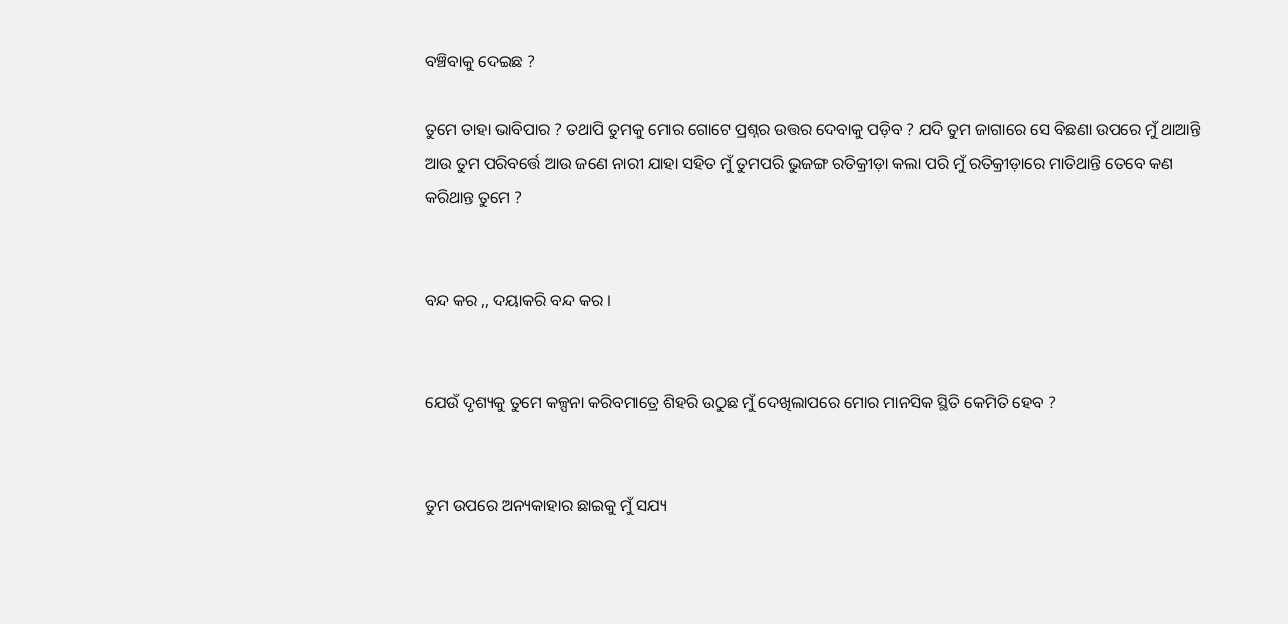ବଞ୍ଚିବାକୁ ଦେଇଛ ?

ତୁମେ ତାହା ଭାବିପାର ? ତଥାପି ତୁମକୁ ମୋର ଗୋଟେ ପ୍ରଶ୍ନର ଉତ୍ତର ଦେବାକୁ ପଡ଼ିବ ? ଯଦି ତୁମ ଜାଗାରେ ସେ ବିଛଣା ଉପରେ ମୁଁ ଥାଆନ୍ତି ଆଉ ତୁମ ପରିବର୍ତ୍ତେ ଆଉ ଜଣେ ନାରୀ ଯାହା ସହିତ ମୁଁ ତୁମପରି ଭୁଜଙ୍ଗ ରତିକ୍ରୀଡ଼ା କଲା ପରି ମୁଁ ରତିକ୍ରୀଡ଼ାରେ ମାତିଥାନ୍ତି ତେବେ କଣ କରିଥାନ୍ତ ତୁମେ ?


ବନ୍ଦ କର ,, ଦୟାକରି ବନ୍ଦ କର ।


ଯେଉଁ ଦୃଶ୍ୟକୁ ତୁମେ କଳ୍ପନା କରିବମାତ୍ରେ ଶିହରି ଉଠୁଛ ମୁଁ ଦେଖିଲାପରେ ମୋର ମାନସିକ ସ୍ଥିତି କେମିତି ହେବ ?


ତୁମ ଉପରେ ଅନ୍ୟକାହାର ଛାଇକୁ ମୁଁ ସଯ୍ୟ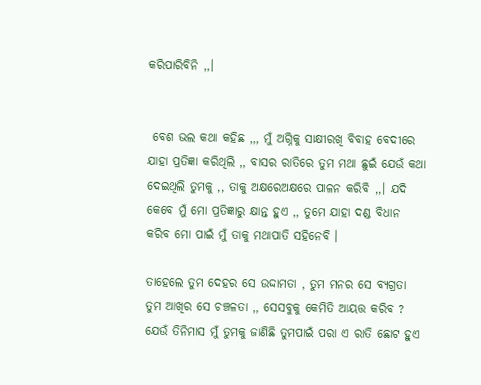କରିପାରିବିନି ,,।


 ବେଶ ଭଲ କଥା କହିଛ ,,, ମୁଁ ଅଗ୍ନିକୁ ସାକ୍ଷୀରଖି ବିବାହ ବେଦୀରେ ଯାହା ପ୍ରତିଜ୍ଞା କରିଥିଲି ,, ବାସର ରାତିରେ ତୁମ ମଥା ଛୁଇଁ ଯେଉଁ କଥା ଦେଇଥିଲି ତୁମକୁ ,, ତାକୁ ଅକ୍ଷରେଅକ୍ଷରେ ପାଳନ କରିବି ,,। ଯଦି କେବେ ମୁଁ ମୋ ପ୍ରତିଜ୍ଞାରୁ କ୍ଷାନ୍ତ ହୁଏ ,, ତୁମେ ଯାହା ଦଣ୍ଡ ବିଧାନ କରିବ ମୋ ପାଇଁ ମୁଁ ତାକୁ ମଥାପାତି ସହିନେବି ।

ତାହେଲେ ତୁମ ଦେହର ସେ ଉଦ୍ଦାମତା , ତୁମ ମନର ସେ ବ୍ୟଗ୍ରତା ତୁମ ଆଖିର ସେ ଚଞ୍ଚଳତା ,, ସେସବୁକୁ କେମିତି ଆୟତ୍ତ କରିବ ? ଯେଉଁ ତିନିମାସ ମୁଁ ତୁମକୁ ଜାଣିଛି ତୁମପାଇଁ ପରା ଏ ରାତି ଛୋଟ ହୁଏ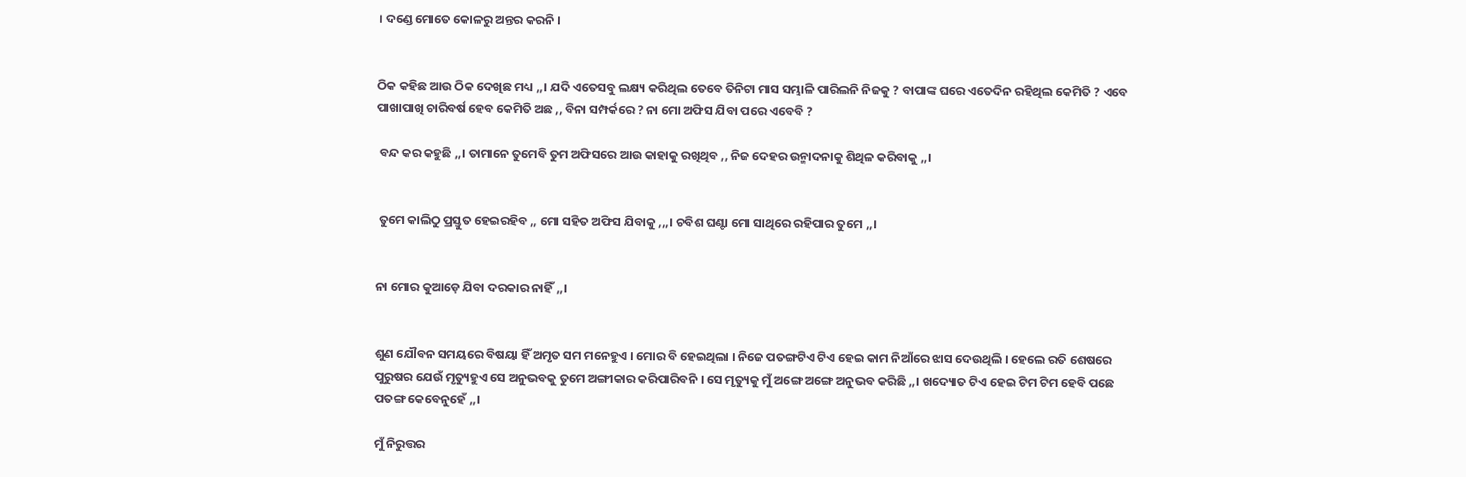। ଦଣ୍ଡେ ମୋତେ କୋଳରୁ ଅନ୍ତର କରନି ।


ଠିକ କହିଛ ଆଉ ଠିକ ଦେଖିଛ ମଧ୍ୟ ,,। ଯଦି ଏତେସବୁ ଲକ୍ଷ୍ୟ କରିଥିଲ ତେବେ ତିନିଟା ମାସ ସମ୍ଭାଳି ପାରିଲନି ନିଜକୁ ? ବାପାଙ୍କ ଘରେ ଏତେଦିନ ରହିଥିଲ କେମିତି ? ଏବେ ପାଖାପାଖି ଚାରିବର୍ଷ ହେବ କେମିତି ଅଛ ,, ବିନା ସମ୍ପର୍କରେ ? ନା ମୋ ଅଫିସ ଯିବା ପରେ ଏବେବି ?

 ବନ୍ଦ କର କହୁଛି ,,। ତାମାନେ ତୁମେବି ତୁମ ଅଫିସରେ ଆଉ କାହାକୁ ରଖିଥିବ ,, ନିଜ ଦେହର ଉନ୍ମାଦନାକୁ ଶିଥିଳ କରିବାକୁ ,,।


 ତୁମେ କାଲିଠୁ ପ୍ରସ୍ତୁତ ହେଇରହିବ ,, ମୋ ସହିତ ଅଫିସ ଯିବାକୁ ,,,। ଚବିଶ ଘଣ୍ଟା ମୋ ସାଥିରେ ରହିପାର ତୁମେ ,,।


ନା ମୋର କୁଆଡ଼େ ଯିବା ଦରକାର ନାହିଁ ,,।


ଶୁଣ ଯୌବନ ସମୟରେ ବିଷୟା ହିଁ ଅମୃତ ସମ ମନେହୁଏ । ମୋର ବି ହେଇଥିଲା । ନିଜେ ପତଙ୍ଗଟିଏ ଟିଏ ହେଇ କାମ ନିଆଁରେ ଝାସ ଦେଉଥିଲି । ହେଲେ ରତି ଶେଷରେ ପୁରୁଷର ଯେଉଁ ମୃତ୍ୟୁହୁଏ ସେ ଅନୁଭବକୁ ତୁମେ ଅଙ୍ଗୀକାର କରିପାରିବନି । ସେ ମୃତ୍ୟୁକୁ ମୁଁ ଅଙ୍ଗେ ଅଙ୍ଗେ ଅନୁଭବ କରିଛି ,,। ଖଦ୍ୟୋତ ଟିଏ ହେଇ ଟିମ ଟିମ ହେବି ପଛେ ପତଙ୍ଗ କେବେନୁହେଁ ,,।

ମୁଁ ନିରୁତ୍ତର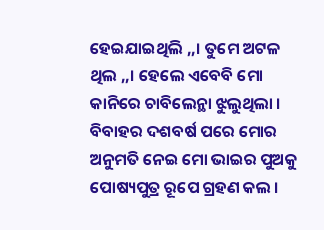ହେଇଯାଇଥିଲି ,,। ତୁମେ ଅଟଳ ଥିଲ ,,। ହେଲେ ଏବେବି ମୋ କାନିରେ ଚାବିଲେନ୍ଥା ଝୁଲୁଥିଲା । ବିବାହର ଦଶବର୍ଷ ପରେ ମୋର ଅନୁମତି ନେଇ ମୋ ଭାଇର ପୁଅକୁ ପୋଷ୍ୟପୁତ୍ର ରୂପେ ଗ୍ରହଣ କଲ ।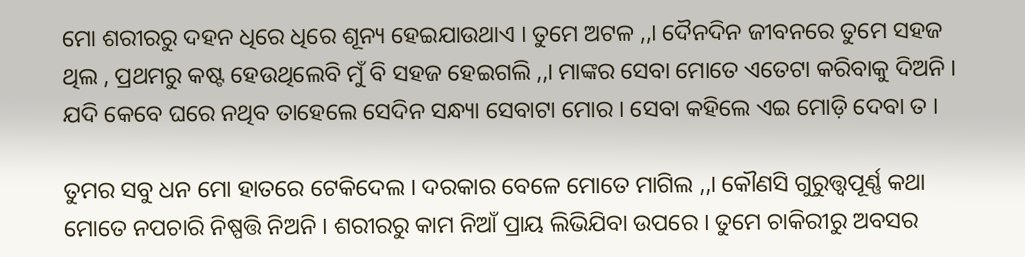ମୋ ଶରୀରରୁ ଦହନ ଧିରେ ଧିରେ ଶୂନ୍ୟ ହେଇଯାଉଥାଏ । ତୁମେ ଅଟଳ ,,। ଦୈନଦିନ ଜୀବନରେ ତୁମେ ସହଜ ଥିଲ , ପ୍ରଥମରୁ କଷ୍ଟ ହେଉଥିଲେବି ମୁଁ ବି ସହଜ ହେଇଗଲି ,,। ମାଙ୍କର ସେବା ମୋତେ ଏତେଟା କରିବାକୁ ଦିଅନି । ଯଦି କେବେ ଘରେ ନଥିବ ତାହେଲେ ସେଦିନ ସନ୍ଧ୍ୟା ସେବାଟା ମୋର । ସେବା କହିଲେ ଏଇ ମୋଡ଼ି ଦେବା ତ ।

ତୁମର ସବୁ ଧନ ମୋ ହାତରେ ଟେକିଦେଲ । ଦରକାର ବେଳେ ମୋତେ ମାଗିଲ ,,। କୌଣସି ଗୁରୁତ୍ତ୍ୱପୂର୍ଣ୍ଣ କଥା ମୋତେ ନପଚାରି ନିଷ୍ପତ୍ତି ନିଅନି । ଶରୀରରୁ କାମ ନିଆଁ ପ୍ରାୟ ଲିଭିଯିବା ଉପରେ । ତୁମେ ଚାକିରୀରୁ ଅବସର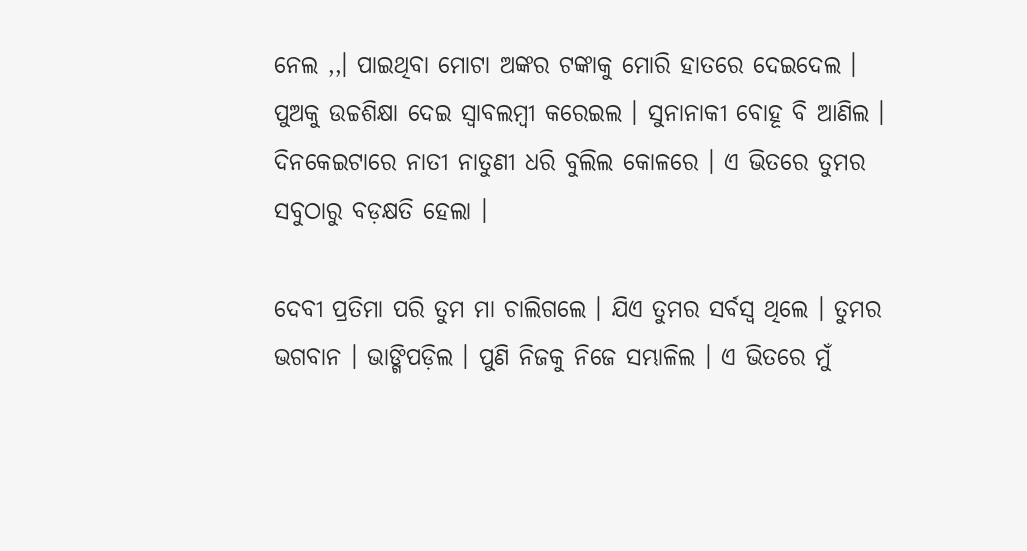ନେଲ ,,। ପାଇଥିବା ମୋଟା ଅଙ୍କର ଟଙ୍କାକୁ ମୋରି ହାତରେ ଦେଇଦେଲ । ପୁଅକୁ ଉଚ୍ଚଶିକ୍ଷା ଦେଇ ସ୍ୱାବଲମ୍ବୀ କରେଇଲ । ସୁନାନାକୀ ବୋହୂ ବି ଆଣିଲ । ଦିନକେଇଟାରେ ନାତୀ ନାତୁଣୀ ଧରି ବୁଲିଲ କୋଳରେ । ଏ ଭିତରେ ତୁମର ସବୁଠାରୁ ବଡ଼କ୍ଷତି ହେଲା ।

ଦେବୀ ପ୍ରତିମା ପରି ତୁମ ମା ଚାଲିଗଲେ । ଯିଏ ତୁମର ସର୍ବସ୍ୱ ଥିଲେ । ତୁମର ଭଗବାନ । ଭାଙ୍ଗିପଡ଼ିଲ । ପୁଣି ନିଜକୁ ନିଜେ ସମ୍ଭାଳିଲ । ଏ ଭିତରେ ମୁଁ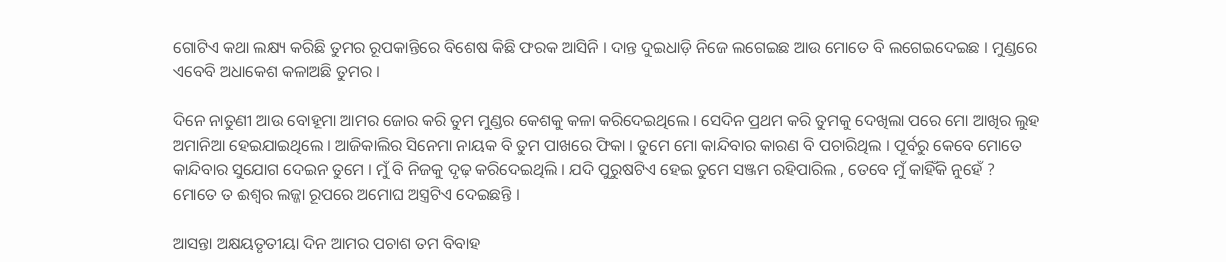ଗୋଟିଏ କଥା ଲକ୍ଷ୍ୟ କରିଛି ତୁମର ରୂପକାନ୍ତିରେ ବିଶେଷ କିଛି ଫରକ ଆସିନି । ଦାନ୍ତ ଦୁଇଧାଡ଼ି ନିଜେ ଲଗେଇଛ ଆଉ ମୋତେ ବି ଲଗେଇଦେଇଛ । ମୁଣ୍ଡରେ ଏବେବି ଅଧାକେଶ କଳାଅଛି ତୁମର ।

ଦିନେ ନାତୁଣୀ ଆଉ ବୋହୂମା ଆମର ଜୋର କରି ତୁମ ମୁଣ୍ଡର କେଶକୁ କଳା କରିଦେଇଥିଲେ । ସେଦିନ ପ୍ରଥମ କରି ତୁମକୁ ଦେଖିଲା ପରେ ମୋ ଆଖିର ଲୁହ ଅମାନିଆ ହେଇଯାଇଥିଲେ । ଆଜିକାଲିର ସିନେମା ନାୟକ ବି ତୁମ ପାଖରେ ଫିକା । ତୁମେ ମୋ କାନ୍ଦିବାର କାରଣ ବି ପଚାରିଥିଲ । ପୂର୍ବରୁ କେବେ ମୋତେ କାନ୍ଦିବାର ସୁଯୋଗ ଦେଇନ ତୁମେ । ମୁଁ ବି ନିଜକୁ ଦୃଢ଼ କରିଦେଇଥିଲି । ଯଦି ପୁରୁଷଟିଏ ହେଇ ତୁମେ ସଞ୍ଜମ ରହିପାରିଲ , ତେବେ ମୁଁ କାହିଁକି ନୁହେଁ ? ମୋତେ ତ ଈଶ୍ୱର ଲଜ୍ଜା ରୂପରେ ଅମୋଘ ଅସ୍ତ୍ରଟିଏ ଦେଇଛନ୍ତି ।

ଆସନ୍ତା ଅକ୍ଷୟତୃତୀୟା ଦିନ ଆମର ପଚାଶ ତମ ବିବାହ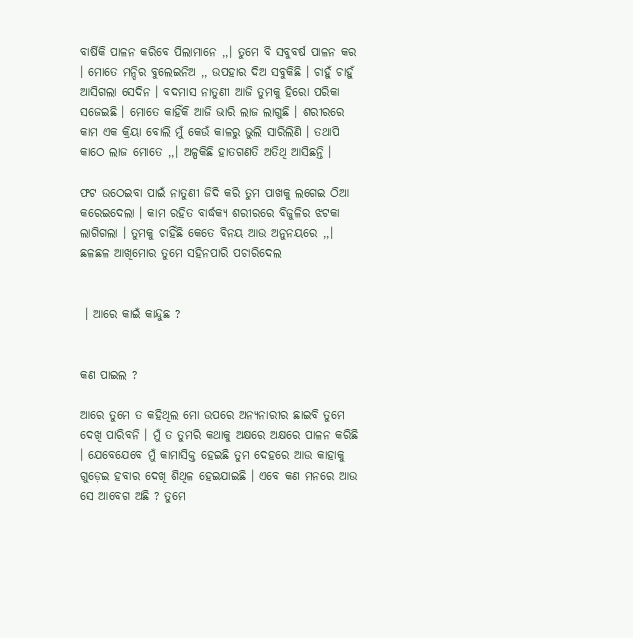ବାର୍ଷିକି ପାଳନ କରିବେ ପିଲାମାନେ ,,। ତୁମେ ବି ସବୁବର୍ଷ ପାଳନ କର । ମୋତେ ମନ୍ଦିର ବୁଲେଇନିଅ ,, ଉପହାର ଦିଅ ସବୁକିଛି । ଚାହୁଁ ଚାହୁଁ ଆସିଗଲା ସେଦିନ । ବଦମାସ ନାତୁଣୀ ଆଜି ତୁମକୁ ହିରୋ ପରିକା ସଜେଇଛି । ମୋତେ କାହିଁକି ଆଜି ଭାରି ଲାଜ ଲାଗୁଛି । ଶରୀରରେ କାମ ଏକ କ୍ରିୟା ବୋଲି ମୁଁ କେଉଁ କାଳରୁ ଭୁଲି ସାରିଲିଣି । ତଥାପି କାଠେ ଲାଜ ମୋତେ ,,। ଅଳ୍ପକିଛି ହାତଗଣତି ଅତିଥି ଆସିଛନ୍ତି ।

ଫଟ ଉଠେଇବା ପାଇଁ ନାତୁଣୀ ଜିଦି କରି ତୁମ ପାଖକୁ ଲଗେଇ ଠିଆ କରେଇଦେଲା । କାମ ରହିତ ବାର୍ଦ୍ଧକ୍ୟ ଶରୀରରେ ବିଜୁଳିର ଝଟକା ଲାଗିଗଲା । ତୁମକୁ ଚାହିଁଛି କେତେ ବିନୟ ଆଉ ଅନୁନୟରେ ,,। ଛଳଛଳ ଆଖିମୋର ତୁମେ ସହିନପାରି ପଚାରିଦେଲ


 । ଆରେ କାଇଁ କାନ୍ଦୁଛ ?


କଣ ପାଇଲ ?

ଆରେ ତୁମେ ତ କହିଥିଲ ମୋ ଉପରେ ଅନ୍ୟନାରୀର ଛାଇବି ତୁମେ ଦେଖି ପାରିବନି । ମୁଁ ତ ତୁମରି କଥାକୁ ଅକ୍ଷରେ ଅକ୍ଷରେ ପାଳନ କରିଛି । ଯେବେଯେବେ ମୁଁ କାମାସିକ୍ତ ହେଇଛି ତୁମ ଦେହରେ ଆଉ କାହାକୁ ଗୁଡ଼େଇ ହବାର ଦେଖି ଶିଥିଳ ହେଇଯାଇଛି । ଏବେ କଣ ମନରେ ଆଉ ସେ ଆବେଗ ଅଛି ? ତୁମେ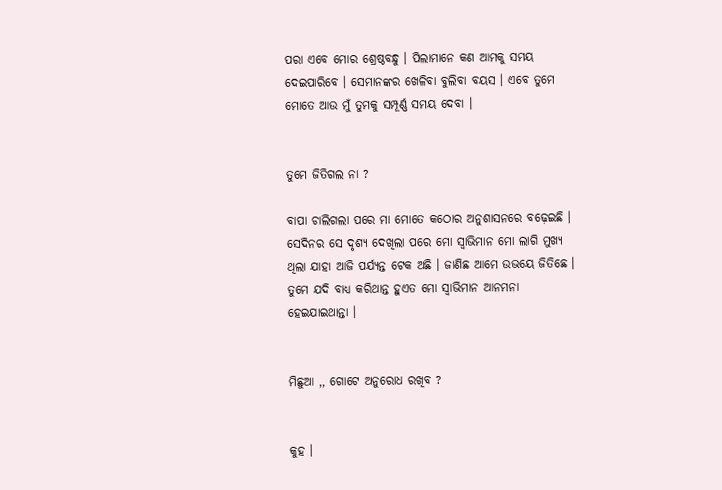ପରା ଏବେ ମୋର ଶ୍ରେଷ୍ଠବନ୍ଧୁ । ପିଲାମାନେ କଣ ଆମକୁ ସମୟ ଦେଇପାରିବେ । ସେମାନଙ୍କର ଖେଳିବା ବୁଲିବା ବୟସ । ଏବେ ତୁମେ ମୋତେ ଆଉ ମୁଁ ତୁମକୁ ସମ୍ପୂର୍ଣ୍ଣ ସମୟ ଦେବା ।


ତୁମେ ଜିତିଗଲ ନା ?

ବାପା ଚାଲିଗଲା ପରେ ମା ମୋତେ କଠୋର ଅନୁଶାସନରେ ବଢ଼େଇଛି । ସେଦିନର ସେ ଦୃଶ୍ୟ ଦେଖିଲା ପରେ ମୋ ସ୍ୱାଭିମାନ ମୋ ଲାଗି ମୁଖ୍ୟ ଥିଲା ଯାହା ଆଜି ପର୍ଯ୍ୟନ୍ତ ଟେକ ଅଛି । ଜାଣିଛ ଆମେ ଉଭୟେ ଜିତିଛେ । ତୁମେ ଯଦି ବାଧ୍ୟ କରିଥାନ୍ତ ହୁଏତ ମୋ ସ୍ୱାଭିମାନ ଆନମନା ହେଇଯାଇଥାନ୍ତା ।


ମିଛୁଆ ,, ଗୋଟେ ଅନୁରୋଧ ରଖିବ ?


କୁହ ।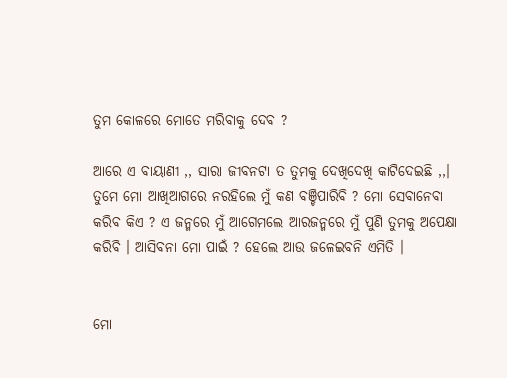ତୁମ କୋଳରେ ମୋତେ ମରିବାକୁ ଦେବ ?

ଆରେ ଏ ବାୟାଣୀ ,, ସାରା ଜୀବନଟା ତ ତୁମକୁ ଦେଖିଦେଖି କାଟିଦେଇଛି ,,। ତୁମେ ମୋ ଆଖିଆଗରେ ନରହିଲେ ମୁଁ କଣ ବଞ୍ଚିପାରିବି ? ମୋ ସେବାନେବା କରିବ କିଏ ? ଏ ଜନ୍ମରେ ମୁଁ ଆଗେମଲେ ଆରଜନ୍ମରେ ମୁଁ ପୁଣି ତୁମକୁ ଅପେକ୍ଷା କରିବି । ଆସିବନା ମୋ ପାଇଁ ? ହେଲେ ଆଉ ଜଳେଇବନି ଏମିତି ।


ମୋ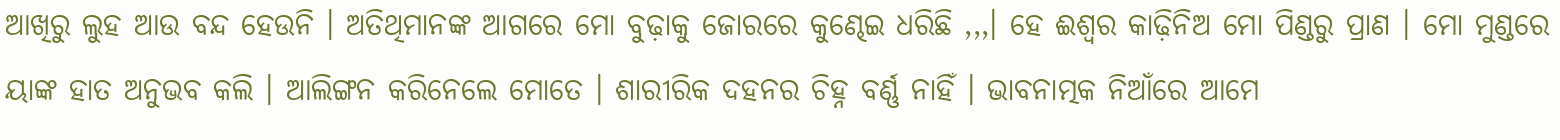ଆଖିରୁ ଲୁହ ଆଉ ବନ୍ଦ ହେଉନି । ଅତିଥିମାନଙ୍କ ଆଗରେ ମୋ ବୁଢ଼ାକୁ ଜୋରରେ କୁଣ୍ଢେଇ ଧରିଛି ,,,। ହେ ଈଶ୍ୱର କାଢ଼ିନିଅ ମୋ ପିଣ୍ଡରୁ ପ୍ରାଣ । ମୋ ମୁଣ୍ଡରେ ୟାଙ୍କ ହାତ ଅନୁଭବ କଲି । ଆଲିଙ୍ଗନ କରିନେଲେ ମୋତେ । ଶାରୀରିକ ଦହନର ଚିହ୍ନ ବର୍ଣ୍ଣ ନାହିଁ । ଭାବନାତ୍ମକ ନିଆଁରେ ଆମେ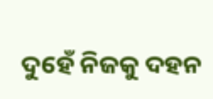ଦୁହେଁ ନିଜକୁ ଦହନ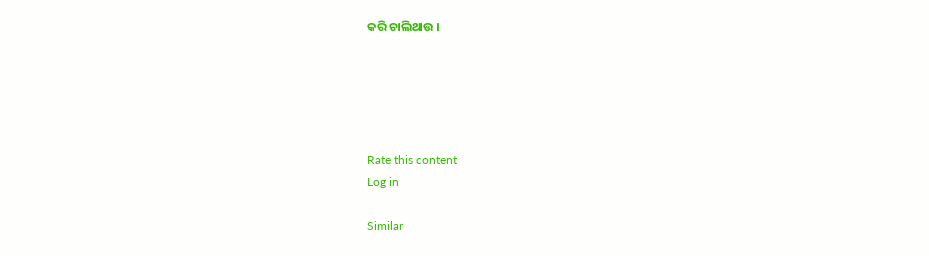କରି ଚାଲିଥାଉ ।





Rate this content
Log in

Similar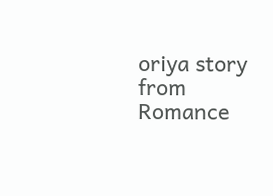oriya story from Romance